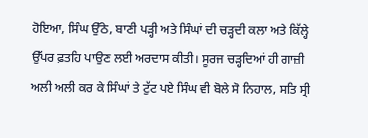ਹੋਇਆ, ਸਿੰਘ ਉੱਠੇ, ਬਾਣੀ ਪੜ੍ਹੀ ਅਤੇ ਸਿੰਘਾਂ ਦੀ ਚੜ੍ਹਦੀ ਕਲਾ ਅਤੇ ਕਿੱਲ੍ਹੇ ਉੱਪਰ ਫ਼ਤਹਿ ਪਾਉਣ ਲਈ ਅਰਦਾਸ ਕੀਤੀ। ਸੂਰਜ ਚੜ੍ਹਦਿਆਂ ਹੀ ਗਾਜ਼ੀ ਅਲੀ ਅਲੀ ਕਰ ਕੇ ਸਿੰਘਾਂ ਤੇ ਟੁੱਟ ਪਏ ਸਿੰਘ ਵੀ ਬੋਲੇ ਸੋ ਨਿਹਾਲ, ਸਤਿ ਸ੍ਰੀ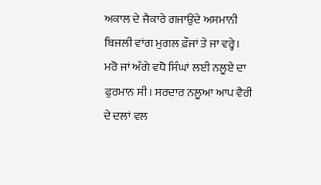ਅਕਾਲ ਦੇ ਜੈਕਾਰੇ ਗਜਾਉਂਦੇ ਅਸਮਾਨੀ ਬਿਜਲੀ ਵਾਂਗ ਮੁਗਲ ਫ਼ੌਜਾਂ ਤੇ ਜਾ ਵਰ੍ਹੇ। ਮਰੋ ਜਾਂ ਅੱਗੇ ਵਧੋ ਸਿੰਘਾਂ ਲਈ ਨਲੂਏ ਦਾ ਫੁਰਮਾਨ ਸੀ। ਸਰਦਾਰ ਨਲੂਆ ਆਪ ਵੈਰੀ ਦੇ ਦਲਾਂ ਵਲ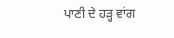ਪਾਣੀ ਦੇ ਹੜ੍ਹ ਵਾਂਗ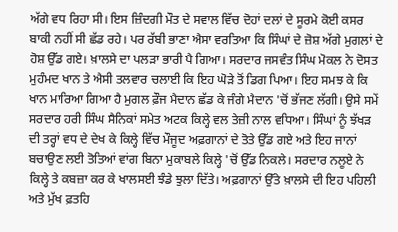ਅੱਗੇ ਵਧ ਰਿਹਾ ਸੀ। ਇਸ ਜ਼ਿੰਦਗੀ ਮੌਤ ਦੇ ਸਵਾਲ ਵਿੱਚ ਦੋਹਾਂ ਦਲਾਂ ਦੇ ਸੂਰਮੇ ਕੋਈ ਕਸਰ ਬਾਕੀ ਨਹੀਂ ਸੀ ਛੱਡ ਰਹੇ। ਪਰ ਰੱਬੀ ਭਾਣਾ ਐਸਾ ਵਰਤਿਆ ਕਿ ਸਿੰਘਾਂ ਦੇ ਜ਼ੋਸ਼ ਅੱਗੇ ਮੁਗਲਾਂ ਦੇ ਹੋਸ਼ ਉੱਡ ਗਏ। ਖ਼ਾਲਸੇ ਦਾ ਪਲੜਾ ਭਾਰੀ ਪੈ ਗਿਆ। ਸਰਦਾਰ ਜਸਵੰਤ ਸਿੰਘ ਮੋਕਲ ਨੇ ਦੋਸਤ ਮੁਹੰਮਦ ਖਾਨ ਤੇ ਐਸੀ ਤਲਵਾਰ ਚਲਾਈ ਕਿ ਇਹ ਘੋੜੇ ਤੋਂ ਡਿਗ ਪਿਆ। ਇਹ ਸਮਝ ਕੇ ਕਿ ਖਾਨ ਮਾਰਿਆ ਗਿਆ ਹੈ ਮੁਗਲ ਫ਼ੌਜ ਮੈਦਾਨ ਛੱਡ ਕੇ ਜੰਗੇ ਮੈਦਾਨ 'ਚੋਂ ਭੱਜਣ ਲੱਗੀ। ਉਸੇ ਸਮੇਂ ਸਰਦਾਰ ਹਰੀ ਸਿੰਘ ਸੈਨਿਕਾਂ ਸਮੇਤ ਅਟਕ ਕਿਲ੍ਹੇ ਵਲ ਤੇਜ਼ੀ ਨਾਲ ਵਧਿਆ। ਸਿੰਘਾਂ ਨੂੰ ਝੱਖੜ ਦੀ ਤਰ੍ਹਾਂ ਵਧ ਦੇ ਦੇਖ ਕੇ ਕਿਲ੍ਹੇ ਵਿੱਚ ਮੌਜੂਦ ਅਫ਼ਗਾਨਾਂ ਦੇ ਤੋਤੇ ਉੱਡ ਗਏ ਅਤੇ ਇਹ ਜਾਨਾਂ ਬਚਾਉਣ ਲਈ ਤੋਤਿਆਂ ਵਾਂਗ ਬਿਨਾ ਮੁਕਾਬਲੇ ਕਿਲ੍ਹੇ 'ਚੋਂ ਉੱਡ ਨਿਕਲੇ। ਸਰਦਾਰ ਨਲੂਏ ਨੇ ਕਿਲ੍ਹੇ ਤੇ ਕਬਜ਼ਾ ਕਰ ਕੇ ਖਾਲਸਈ ਝੰਡੇ ਝੁਲਾ ਦਿੱਤੇ। ਅਫ਼ਗਾਨਾਂ ਉੱਤੇ ਖ਼ਾਲਸੇ ਦੀ ਇਹ ਪਹਿਲੀ ਅਤੇ ਮੁੱਖ ਫ਼ਤਹਿ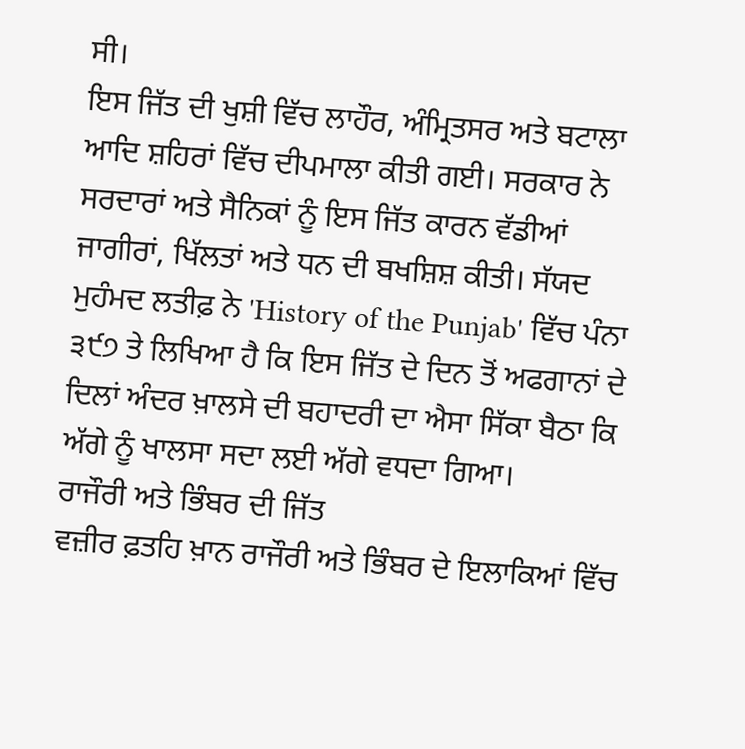ਸੀ।
ਇਸ ਜਿੱਤ ਦੀ ਖੁਸ਼ੀ ਵਿੱਚ ਲਾਹੌਰ, ਅੰਮ੍ਰਿਤਸਰ ਅਤੇ ਬਟਾਲਾ ਆਦਿ ਸ਼ਹਿਰਾਂ ਵਿੱਚ ਦੀਪਮਾਲਾ ਕੀਤੀ ਗਈ। ਸਰਕਾਰ ਨੇ ਸਰਦਾਰਾਂ ਅਤੇ ਸੈਨਿਕਾਂ ਨੂੰ ਇਸ ਜਿੱਤ ਕਾਰਨ ਵੱਡੀਆਂ ਜਾਗੀਰਾਂ, ਖਿੱਲਤਾਂ ਅਤੇ ਧਨ ਦੀ ਬਖਸ਼ਿਸ਼ ਕੀਤੀ। ਸੱਯਦ ਮੁਹੰਮਦ ਲਤੀਫ਼ ਨੇ 'History of the Punjab' ਵਿੱਚ ਪੰਨਾ ੩੯੭ ਤੇ ਲਿਖਿਆ ਹੈ ਕਿ ਇਸ ਜਿੱਤ ਦੇ ਦਿਨ ਤੋਂ ਅਫਗਾਨਾਂ ਦੇ ਦਿਲਾਂ ਅੰਦਰ ਖ਼ਾਲਸੇ ਦੀ ਬਹਾਦਰੀ ਦਾ ਐਸਾ ਸਿੱਕਾ ਬੈਠਾ ਕਿ ਅੱਗੇ ਨੂੰ ਖਾਲਸਾ ਸਦਾ ਲਈ ਅੱਗੇ ਵਧਦਾ ਗਿਆ।
ਰਾਜੌਰੀ ਅਤੇ ਭਿੰਬਰ ਦੀ ਜਿੱਤ
ਵਜ਼ੀਰ ਫ਼ਤਹਿ ਖ਼ਾਨ ਰਾਜੌਰੀ ਅਤੇ ਭਿੰਬਰ ਦੇ ਇਲਾਕਿਆਂ ਵਿੱਚ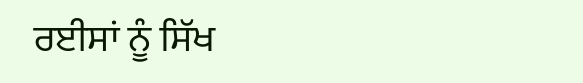ਰਈਸਾਂ ਨੂੰ ਸਿੱਖ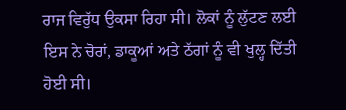ਰਾਜ ਵਿਰੁੱਧ ਉਕਸਾ ਰਿਹਾ ਸੀ। ਲੋਕਾਂ ਨੂੰ ਲੁੱਟਣ ਲਈ ਇਸ ਨੇ ਚੋਰਾਂ, ਡਾਕੂਆਂ ਅਤੇ ਠੱਗਾਂ ਨੂੰ ਵੀ ਖੁਲ੍ਹ ਦਿੱਤੀ ਹੋਈ ਸੀ।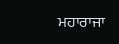ਮਹਾਰਾਜਾ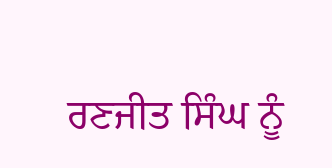ਰਣਜੀਤ ਸਿੰਘ ਨੂੰ